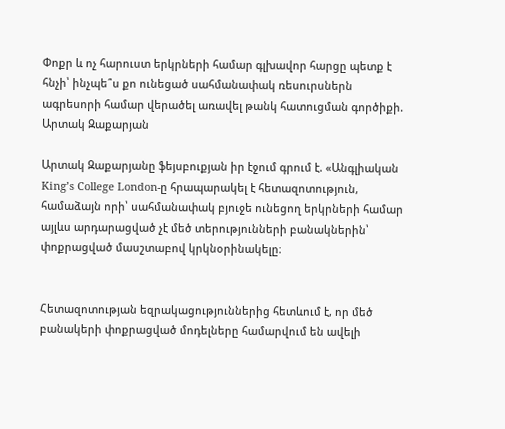Փոքր և ոչ հարուստ երկրների համար գլխավոր հարցը պետք է հնչի՝ ինչպե՞ս քո ունեցած սահմանափակ ռեսուրսներն ագրեսորի համար վերածել առավել թանկ հատուցման գործիքի. Արտակ Զաքարյան

Արտակ Զաքարյանը ֆեյսբուքյան իր էջում գրում է. «Անգլիական King’s College London-ը հրապարակել է հետազոտություն, համաձայն որի՝ սահմանափակ բյուջե ունեցող երկրների համար այլևս արդարացված չէ մեծ տերությունների բանակներին՝ փոքրացված մասշտաբով կրկնօրինակելը։


Հետազոտության եզրակացություններից հետևում է, որ մեծ բանակերի փոքրացված մոդելները համարվում են ավելի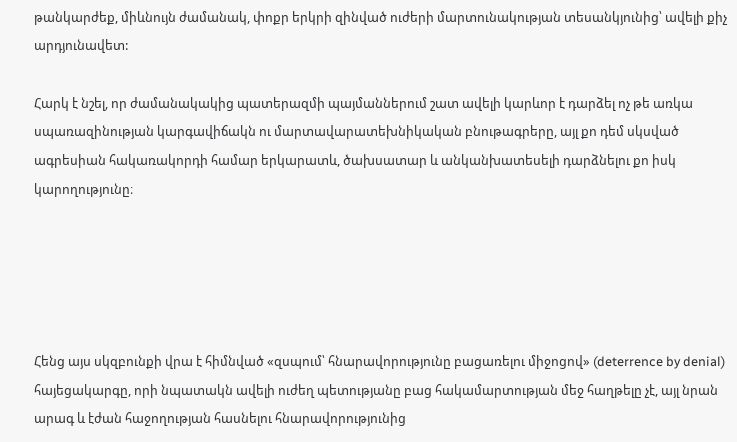թանկարժեք, միևնույն ժամանակ, փոքր երկրի զինված ուժերի մարտունակության տեսանկյունից՝ ավելի քիչ արդյունավետ:

Հարկ է նշել, որ ժամանակակից պատերազմի պայմաններում շատ ավելի կարևոր է դարձել ոչ թե առկա սպառազինության կարգավիճակն ու մարտավարատեխնիկական բնութագրերը, այլ քո դեմ սկսված ագրեսիան հակառակորդի համար երկարատև, ծախսատար և անկանխատեսելի դարձնելու քո իսկ կարողությունը։





Հենց այս սկզբունքի վրա է հիմնված «զսպում՝ հնարավորությունը բացառելու միջոցով» (deterrence by denial) հայեցակարգը, որի նպատակն ավելի ուժեղ պետությանը բաց հակամարտության մեջ հաղթելը չէ, այլ նրան արագ և էժան հաջողության հասնելու հնարավորությունից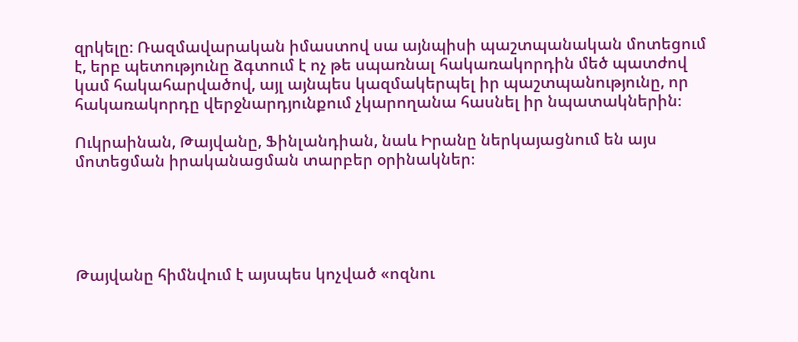զրկելը։ Ռազմավարական իմաստով սա այնպիսի պաշտպանական մոտեցում է, երբ պետությունը ձգտում է ոչ թե սպառնալ հակառակորդին մեծ պատժով կամ հակահարվածով, այլ այնպես կազմակերպել իր պաշտպանությունը, որ հակառակորդը վերջնարդյունքում չկարողանա հասնել իր նպատակներին։

Ուկրաինան, Թայվանը, Ֆինլանդիան, նաև Իրանը ներկայացնում են այս մոտեցման իրականացման տարբեր օրինակներ։





Թայվանը հիմնվում է այսպես կոչված «ոզնու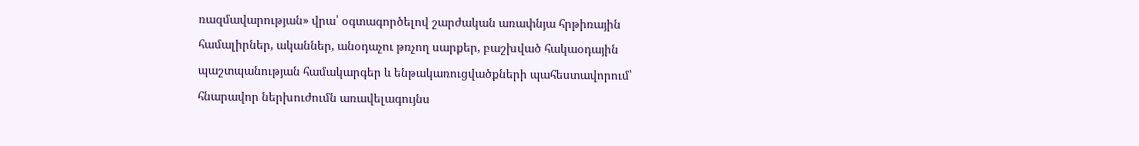ռազմավարության» վրա՝ օգտագործելով շարժական առափնյա հրթիռային համալիրներ, ականներ, անօդաչու թռչող սարքեր, բաշխված հակաօդային պաշտպանության համակարգեր և ենթակառուցվածքների պահեստավորում՝ հնարավոր ներխուժումն առավելագույնս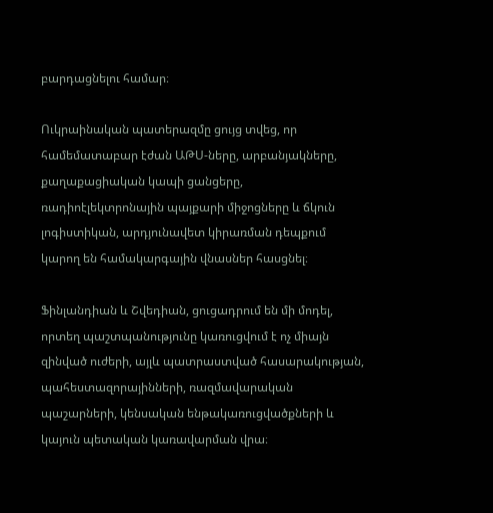բարդացնելու համար։

Ուկրաինական պատերազմը ցույց տվեց, որ համեմատաբար էժան ԱԹՍ-ները, արբանյակները, քաղաքացիական կապի ցանցերը, ռադիոէլեկտրոնային պայքարի միջոցները և ճկուն լոգիստիկան, արդյունավետ կիրառման դեպքում կարող են համակարգային վնասներ հասցնել։

Ֆինլանդիան և Շվեդիան, ցուցադրում են մի մոդել, որտեղ պաշտպանությունը կառուցվում է ոչ միայն զինված ուժերի, այլև պատրաստված հասարակության, պահեստազորայինների, ռազմավարական պաշարների, կենսական ենթակառուցվածքների և կայուն պետական կառավարման վրա։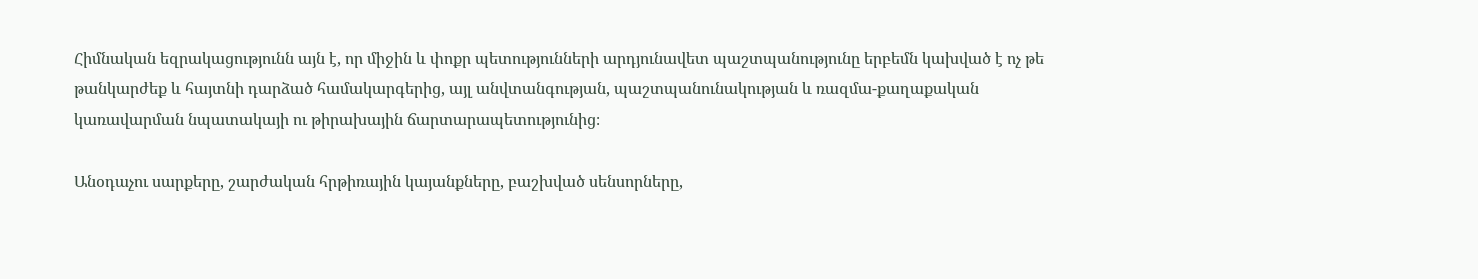Հիմնական եզրակացությունն այն է, որ միջին և փոքր պետությունների արդյունավետ պաշտպանությունը երբեմն կախված է ոչ թե թանկարժեք և հայտնի դարձած համակարգերից, այլ անվտանգության, պաշտպանունակության և ռազմա-քաղաքական կառավարման նպատակայի ու թիրախային ճարտարապետությունից։

Անօդաչու սարքերը, շարժական հրթիռային կայանքները, բաշխված սենսորները,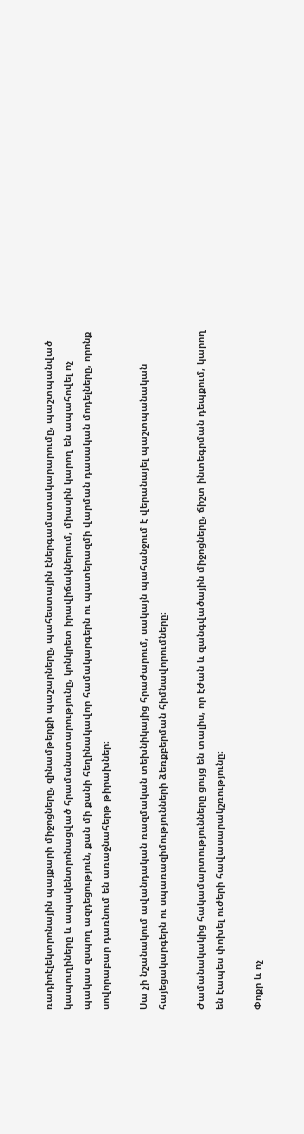ռադիոէլեկտրոնային պայքարի միջոցները, զինամթերքի պաշարները, պահեստային էներգամատակարարումը, պաշտպանված կապուղիները և ապակենտրոնացված հրամանատարությունը, կոնկրետ իրավիճակներում, միասին կարող են ապահովել ոչ պակաս զսպող ազդեցություն, քան մի քանի հեղինակավոր համակարգերն ու պատերազմի վարման դասական մոդելները, որոնք սովորաբար դառնում են առաջնահերթ թիրախներ։

Սա չի նշանակում ավանդական ռազմական տեխնիկայից հրաժարում, սակայն պահանջում է վերանայել պաշտպանական հայեցակարգերն ու սպառազիմությունների ձեռքբերման հիմնավորումները։

Ժամանակակից հակամարտությունները ցույց են տալիս, որ էժան և զանգվածային միջոցները, ճիշտ ինտեգրման դեպքում, կարող են էապես փոխել ուժերի հավասարակշռությունը։

Փոքր և ոչ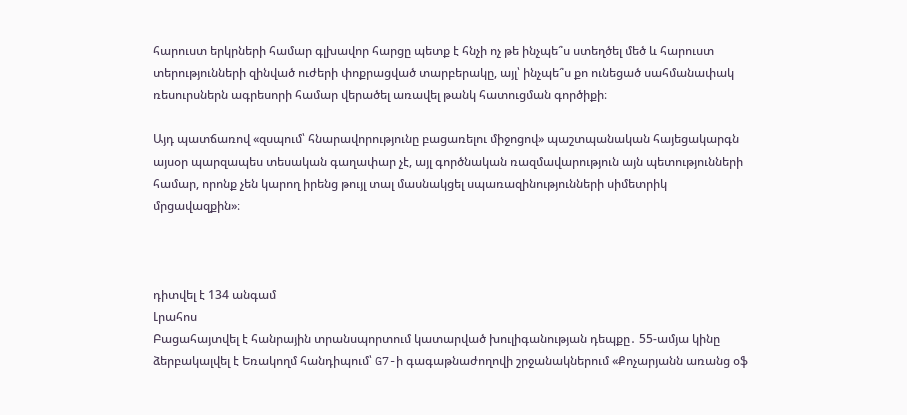հարուստ երկրների համար գլխավոր հարցը պետք է հնչի ոչ թե ինչպե՞ս ստեղծել մեծ և հարուստ տերությունների զինված ուժերի փոքրացված տարբերակը, այլ՝ ինչպե՞ս քո ունեցած սահմանափակ ռեսուրսներն ագրեսորի համար վերածել առավել թանկ հատուցման գործիքի։

Այդ պատճառով «զսպում՝ հնարավորությունը բացառելու միջոցով» պաշտպանական հայեցակարգն այսօր պարզապես տեսական գաղափար չէ, այլ գործնական ռազմավարություն այն պետությունների համար, որոնք չեն կարող իրենց թույլ տալ մասնակցել սպառազինությունների սիմետրիկ մրցավազքին»։



դիտվել է 134 անգամ
Լրահոս
Բացահայտվել է հանրային տրանսպորտում կատարված խուլիգանության դեպքը․ 55-ամյա կինը ձերբակալվել է Եռակողմ հանդիպում՝ G7-ի գագաթնաժողովի շրջանակներում «Քոչարյանն առանց օֆ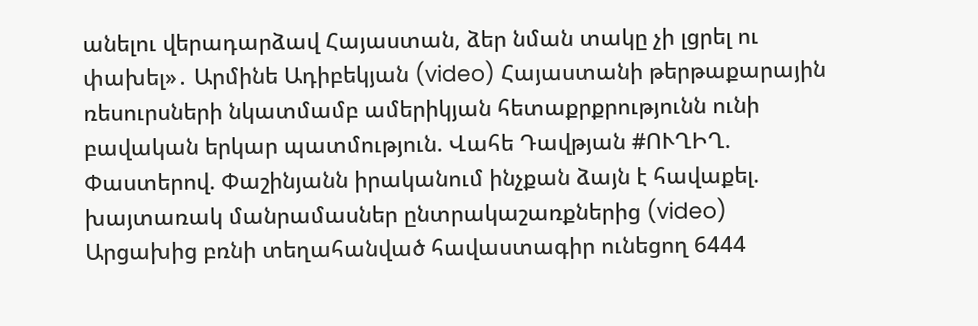անելու վերադարձավ Հայաստան, ձեր նման տակը չի լցրել ու փախել»․ Արմինե Ադիբեկյան (video) Հայաստանի թերթաքարային ռեսուրսների նկատմամբ ամերիկյան հետաքրքրությունն ունի բավական երկար պատմություն. Վահե Դավթյան #ՈՒՂԻՂ. Փաստերով. Փաշինյանն իրականում ինչքան ձայն է հավաքել. խայտառակ մանրամասներ ընտրակաշառքներից (video) Արցախից բռնի տեղահանված հավաստագիր ունեցող 6444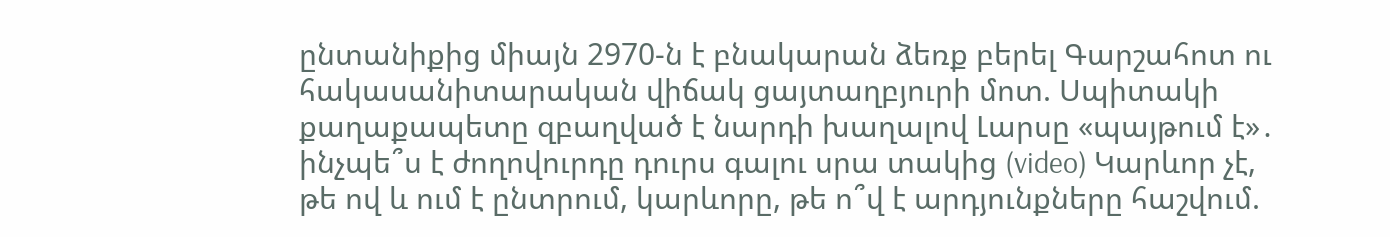ընտանիքից միայն 2970-ն է բնակարան ձեռք բերել Գարշահոտ ու հակասանիտարական վիճակ ցայտաղբյուրի մոտ. Սպիտակի քաղաքապետը զբաղված է նարդի խաղալով Լարսը «պայթում է»․ ինչպե՞ս է ժողովուրդը դուրս գալու սրա տակից (video) Կարևոր չէ, թե ով և ում է ընտրում, կարևորը, թե ո՞վ է արդյունքները հաշվում.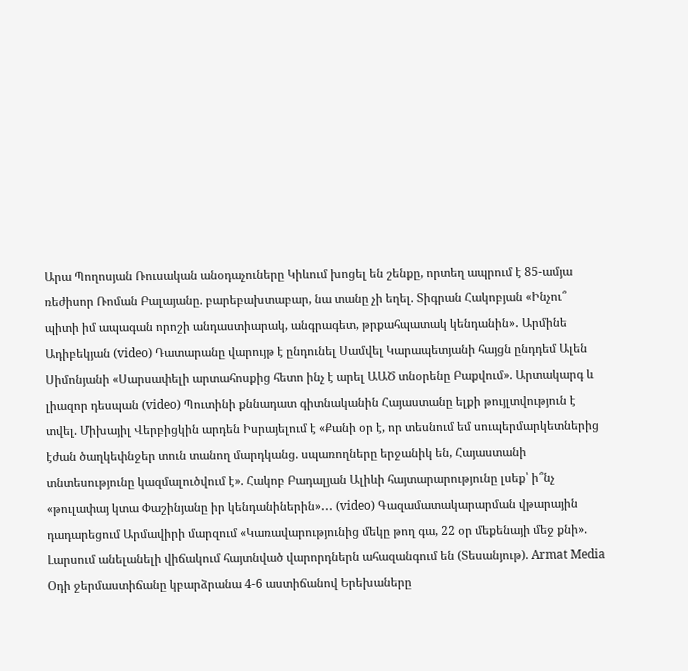Արա Պողոսյան Ռուսական անօդաչուները Կիևում խոցել են շենքը, որտեղ ապրում է 85-ամյա ռեժիսոր Ռոման Բալայանը. բարեբախտաբար, նա տանը չի եղել. Տիգրան Հակոբյան «Ինչու՞ պիտի իմ ապագան որոշի անդաստիարակ, անգրագետ, թրքահպատակ կենդանին»․ Արմինե Ադիբեկյան (video) Դատարանը վարույթ է ընդունել Սամվել Կարապետյանի հայցն ընդդեմ Ալեն Սիմոնյանի «Սարսափելի արտահոսքից հետո ինչ է արել ԱԱԾ տնօրենը Բաքվում». Արտակարգ և լիազոր դեսպան (video) Պուտինի քննադատ գիտնականին Հայաստանը ելքի թույլտվություն է տվել. Միխայիլ Վերբիցկին արդեն Իսրայելում է «Քանի օր է, որ տեսնում եմ սուպերմարկետներից էժան ծաղկեփնջեր տուն տանող մարդկանց. սպառողները երջանիկ են, Հայաստանի տնտեսությունը կազմալուծվում է». Հակոբ Բադալյան Ալիևի հայտարարությունը լսեք՝ ի՞նչ «թուլափայ կտա Փաշինյանը իր կենդանիներին»․․․ (video) Գազամատակարարման վթարային դադարեցում Արմավիրի մարզում «Կառավարությունից մեկը թող գա, 22 օր մեքենայի մեջ քնի». Լարսում անելանելի վիճակում հայտնված վարորդներն ահազանգում են (Տեսանյութ). Armat Media Օդի ջերմաստիճանը կբարձրանա 4-6 աստիճանով Երեխաները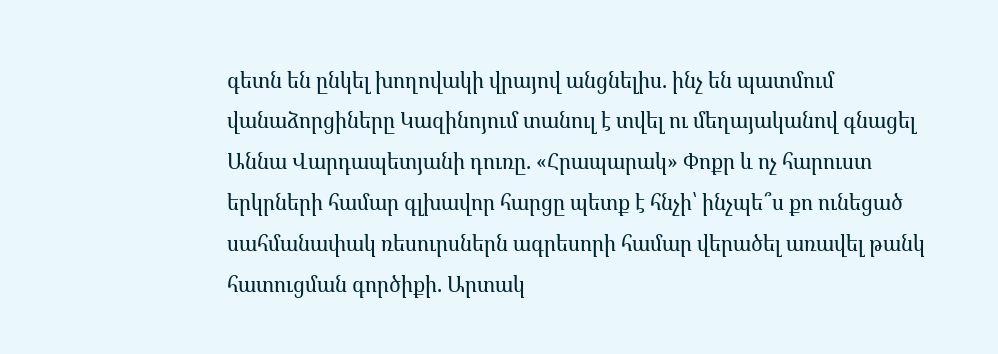գետն են ընկել խողովակի վրայով անցնելիս. ինչ են պատմում վանաձորցիները Կազինոյում տանուլ է տվել ու մեղայականով գնացել Աննա Վարդապետյանի դուռը. «Հրապարակ» Փոքր և ոչ հարուստ երկրների համար գլխավոր հարցը պետք է հնչի՝ ինչպե՞ս քո ունեցած սահմանափակ ռեսուրսներն ագրեսորի համար վերածել առավել թանկ հատուցման գործիքի. Արտակ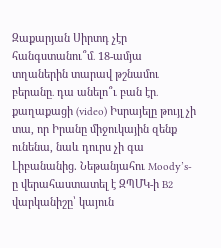Զաքարյան Սիրտդ չէր հանգստանու՞մ․ 18-ամյա տղաներին տարավ թշնամու բերանը․ դա անելո՞ւ բան էր․ քաղաքացի (video) Իսրայելը թույլ չի տա, որ Իրանը միջուկային զենք ունենա, նաև դուրս չի գա Լիբանանից. Նեթանյահու Moody’s-ը վերահաստատել է ԶՊՄԿ-ի B2 վարկանիշը՝ կայուն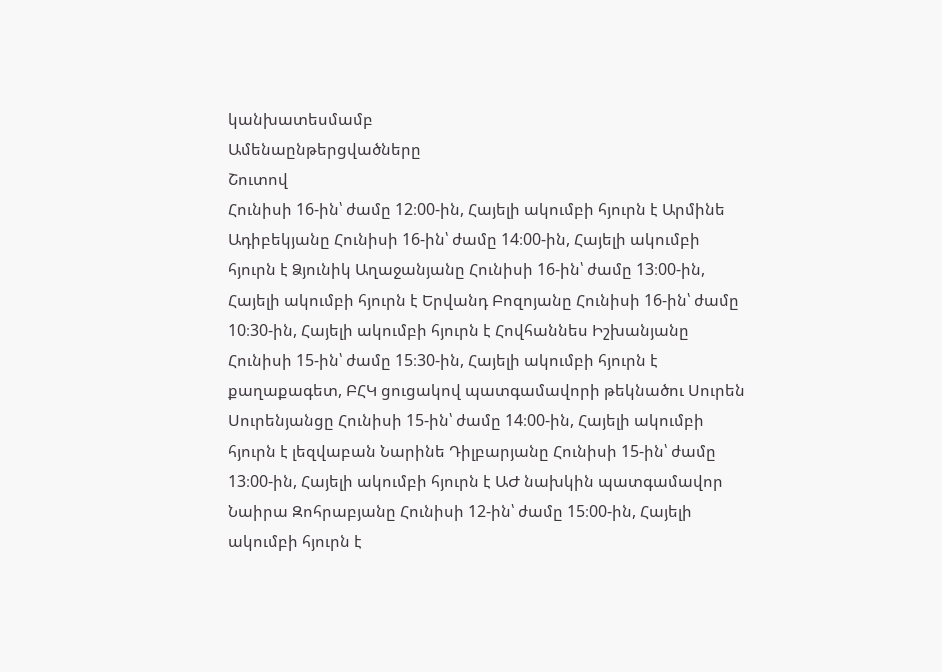կանխատեսմամբ
Ամենաընթերցվածները
Շուտով
Հունիսի 16-ին՝ ժամը 12։00-ին, Հայելի ակումբի հյուրն է Արմինե Ադիբեկյանը Հունիսի 16-ին՝ ժամը 14։00-ին, Հայելի ակումբի հյուրն է Ձյունիկ Աղաջանյանը Հունիսի 16-ին՝ ժամը 13։00-ին, Հայելի ակումբի հյուրն է Երվանդ Բոզոյանը Հունիսի 16-ին՝ ժամը 10։30-ին, Հայելի ակումբի հյուրն է Հովհաննես Իշխանյանը Հունիսի 15-ին՝ ժամը 15։30-ին, Հայելի ակումբի հյուրն է քաղաքագետ, ԲՀԿ ցուցակով պատգամավորի թեկնածու Սուրեն Սուրենյանցը Հունիսի 15-ին՝ ժամը 14։00-ին, Հայելի ակումբի հյուրն է լեզվաբան Նարինե Դիլբարյանը Հունիսի 15-ին՝ ժամը 13։00-ին, Հայելի ակումբի հյուրն է ԱԺ նախկին պատգամավոր Նաիրա Զոհրաբյանը Հունիսի 12-ին՝ ժամը 15։00-ին, Հայելի ակումբի հյուրն է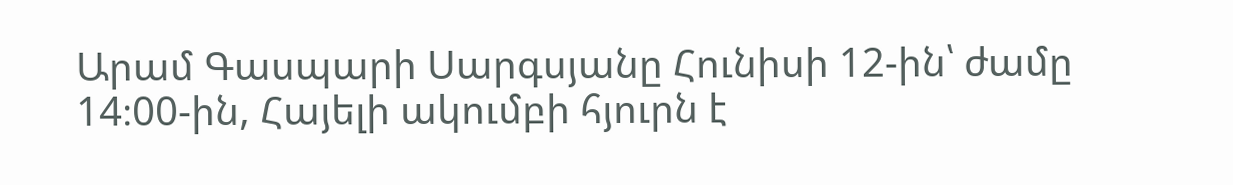Արամ Գասպարի Սարգսյանը Հունիսի 12-ին՝ ժամը 14։00-ին, Հայելի ակումբի հյուրն է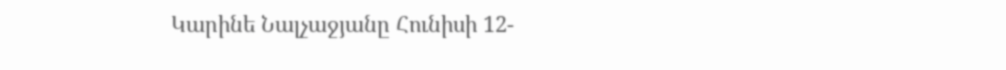Կարինե Նալչաջյանը Հունիսի 12-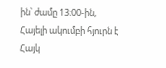ին՝ ժամը 13։00-ին, Հայելի ակումբի հյուրն է Հայկ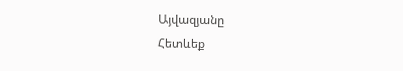Այվազյանը
Հետևեք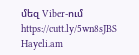մեզ Viber-ում https://cutt.ly/5wn8sJBS
Hayeli.am